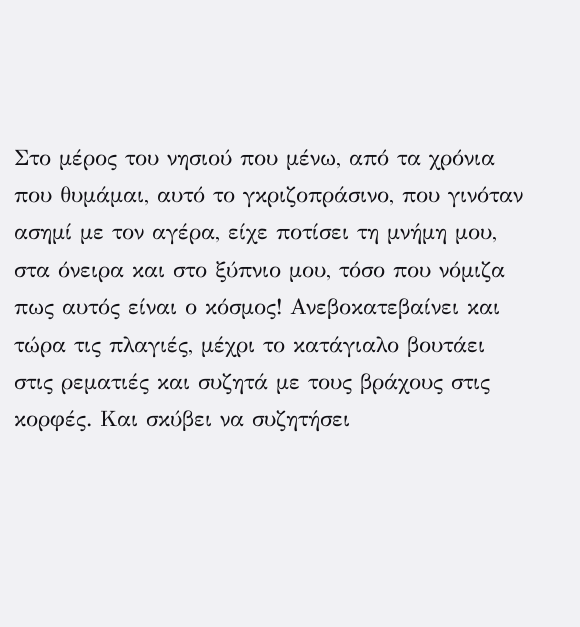Στο μέρος του νησιού που μένω, από τα χρόνια που θυμάμαι, αυτό το γκριζοπράσινο, που γινόταν ασημί με τον αγέρα, είχε ποτίσει τη μνήμη μου, στα όνειρα και στο ξύπνιο μου, τόσο που νόμιζα πως αυτός είναι ο κόσμος! Ανεβοκατεβαίνει και τώρα τις πλαγιές, μέχρι το κατάγιαλο βουτάει στις ρεματιές και συζητά με τους βράχους στις κορφές. Και σκύβει να συζητήσει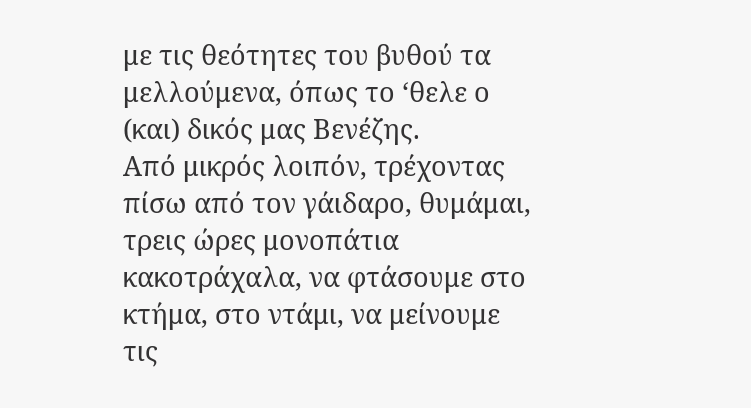με τις θεότητες του βυθού τα μελλούμενα, όπως το ‘θελε ο (και) δικός μας Βενέζης.
Από μικρός λοιπόν, τρέχοντας πίσω από τον γάιδαρο, θυμάμαι, τρεις ώρες μονοπάτια κακοτράχαλα, να φτάσουμε στο κτήμα, στο ντάμι, να μείνουμε τις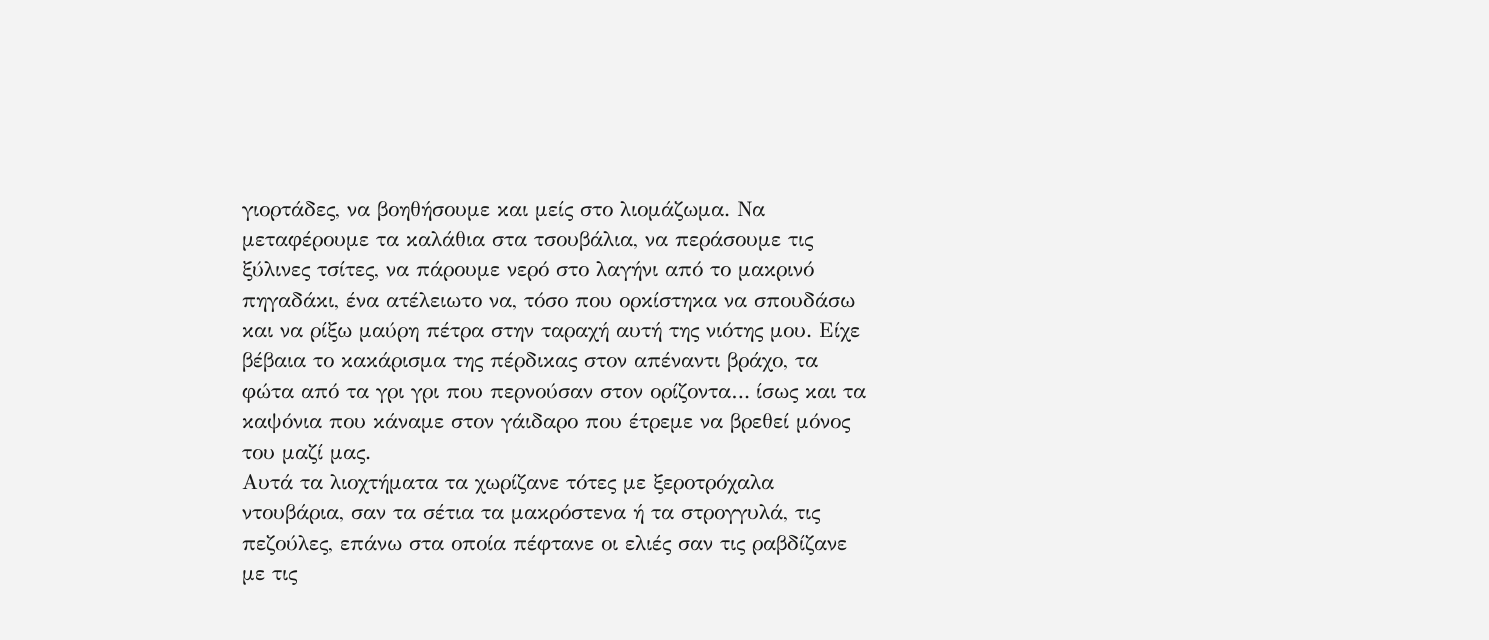γιορτάδες, να βοηθήσουμε και μείς στο λιομάζωμα. Να μεταφέρουμε τα καλάθια στα τσουβάλια, να περάσουμε τις ξύλινες τσίτες, να πάρουμε νερό στο λαγήνι από το μακρινό πηγαδάκι, ένα ατέλειωτο να, τόσο που ορκίστηκα να σπουδάσω και να ρίξω μαύρη πέτρα στην ταραχή αυτή της νιότης μου. Είχε βέβαια το κακάρισμα της πέρδικας στον απέναντι βράχο, τα φώτα από τα γρι γρι που περνούσαν στον ορίζοντα… ίσως και τα καψόνια που κάναμε στον γάιδαρο που έτρεμε να βρεθεί μόνος του μαζί μας.
Αυτά τα λιοχτήματα τα χωρίζανε τότες με ξεροτρόχαλα ντουβάρια, σαν τα σέτια τα μακρόστενα ή τα στρογγυλά, τις πεζούλες, επάνω στα οποία πέφτανε οι ελιές σαν τις ραβδίζανε με τις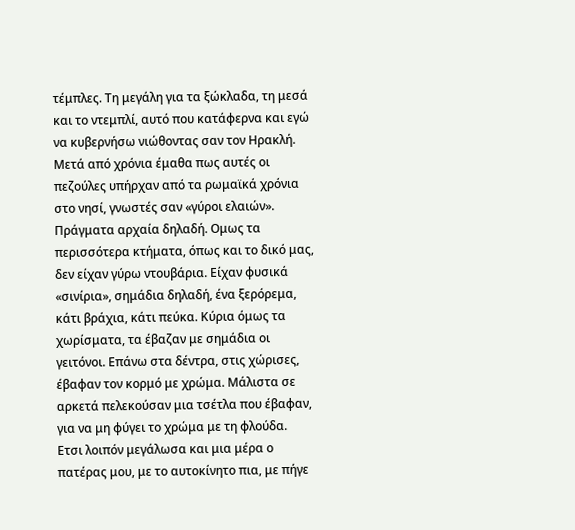τέμπλες. Τη μεγάλη για τα ξώκλαδα, τη μεσά και το ντεμπλί, αυτό που κατάφερνα και εγώ να κυβερνήσω νιώθοντας σαν τον Ηρακλή. Μετά από χρόνια έμαθα πως αυτές οι πεζούλες υπήρχαν από τα ρωμαϊκά χρόνια στο νησί, γνωστές σαν «γύροι ελαιών». Πράγματα αρχαία δηλαδή. Ομως τα περισσότερα κτήματα, όπως και το δικό μας, δεν είχαν γύρω ντουβάρια. Είχαν φυσικά «σινίρια», σημάδια δηλαδή, ένα ξερόρεμα, κάτι βράχια, κάτι πεύκα. Κύρια όμως τα χωρίσματα, τα έβαζαν με σημάδια οι γειτόνοι. Επάνω στα δέντρα, στις χώρισες, έβαφαν τον κορμό με χρώμα. Μάλιστα σε αρκετά πελεκούσαν μια τσέτλα που έβαφαν, για να μη φύγει το χρώμα με τη φλούδα.
Ετσι λοιπόν μεγάλωσα και μια μέρα ο πατέρας μου, με το αυτοκίνητο πια, με πήγε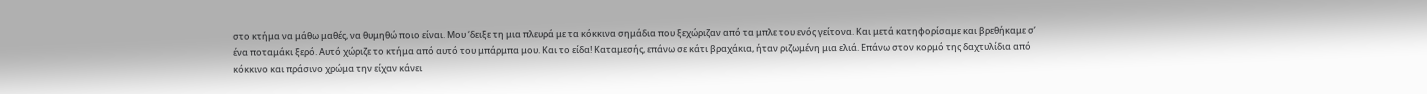στο κτήμα να μάθω μαθές, να θυμηθώ ποιο είναι. Μου ‘δειξε τη μια πλευρά με τα κόκκινα σημάδια που ξεχώριζαν από τα μπλε του ενός γείτονα. Και μετά κατηφορίσαμε και βρεθήκαμε σ’ ένα ποταμάκι ξερό. Αυτό χώριζε το κτήμα από αυτό του μπάρμπα μου. Και το είδα! Καταμεσής, επάνω σε κάτι βραχάκια, ήταν ριζωμένη μια ελιά. Επάνω στον κορμό της δαχτυλίδια από κόκκινο και πράσινο χρώμα την είχαν κάνει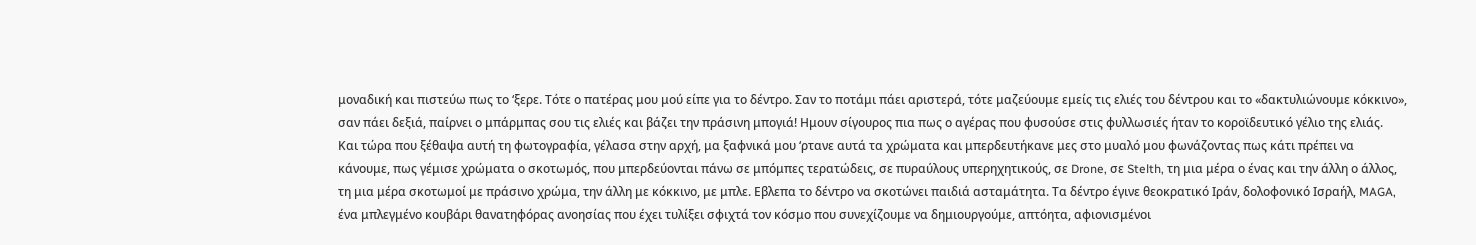μοναδική και πιστεύω πως το ‘ξερε. Τότε ο πατέρας μου μού είπε για το δέντρο. Σαν το ποτάμι πάει αριστερά, τότε μαζεύουμε εμείς τις ελιές του δέντρου και το «δακτυλιώνουμε κόκκινο», σαν πάει δεξιά, παίρνει ο μπάρμπας σου τις ελιές και βάζει την πράσινη μπογιά! Ημουν σίγουρος πια πως ο αγέρας που φυσούσε στις φυλλωσιές ήταν το κοροϊδευτικό γέλιο της ελιάς.
Και τώρα που ξέθαψα αυτή τη φωτογραφία, γέλασα στην αρχή, μα ξαφνικά μου ‘ρτανε αυτά τα χρώματα και μπερδευτήκανε μες στο μυαλό μου φωνάζοντας πως κάτι πρέπει να κάνουμε, πως γέμισε χρώματα ο σκοτωμός, που μπερδεύονται πάνω σε μπόμπες τερατώδεις, σε πυραύλους υπερηχητικούς, σε Drone, σε Stelth, τη μια μέρα ο ένας και την άλλη ο άλλος, τη μια μέρα σκοτωμοί με πράσινο χρώμα, την άλλη με κόκκινο, με μπλε. Εβλεπα το δέντρο να σκοτώνει παιδιά ασταμάτητα. Τα δέντρο έγινε θεοκρατικό Ιράν, δολοφονικό Ισραήλ, MAGA, ένα μπλεγμένο κουβάρι θανατηφόρας ανοησίας που έχει τυλίξει σφιχτά τον κόσμο που συνεχίζουμε να δημιουργούμε, απτόητα, αφιονισμένοι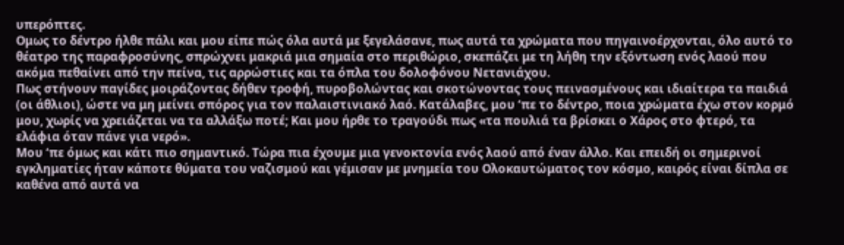υπερόπτες.
Ομως το δέντρο ήλθε πάλι και μου είπε πώς όλα αυτά με ξεγελάσανε, πως αυτά τα χρώματα που πηγαινοέρχονται, όλο αυτό το θέατρο της παραφροσύνης, σπρώχνει μακριά μια σημαία στο περιθώριο, σκεπάζει με τη λήθη την εξόντωση ενός λαού που ακόμα πεθαίνει από την πείνα, τις αρρώστιες και τα όπλα του δολοφόνου Νετανιάχου.
Πως στήνουν παγίδες μοιράζοντας δήθεν τροφή, πυροβολώντας και σκοτώνοντας τους πεινασμένους και ιδιαίτερα τα παιδιά (οι άθλιοι), ώστε να μη μείνει σπόρος για τον παλαιστινιακό λαό. Κατάλαβες, μου ‘πε το δέντρο, ποια χρώματα έχω στον κορμό μου, χωρίς να χρειάζεται να τα αλλάξω ποτέ; Και μου ήρθε το τραγούδι πως «τα πουλιά τα βρίσκει ο Χάρος στο φτερό, τα ελάφια όταν πάνε για νερό».
Μου ‘πε όμως και κάτι πιο σημαντικό. Τώρα πια έχουμε μια γενοκτονία ενός λαού από έναν άλλο. Και επειδή οι σημερινοί εγκληματίες ήταν κάποτε θύματα του ναζισμού και γέμισαν με μνημεία του Ολοκαυτώματος τον κόσμο, καιρός είναι δίπλα σε καθένα από αυτά να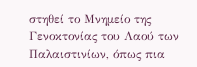στηθεί το Μνημείο της Γενοκτονίας του Λαού των Παλαιστινίων, όπως πια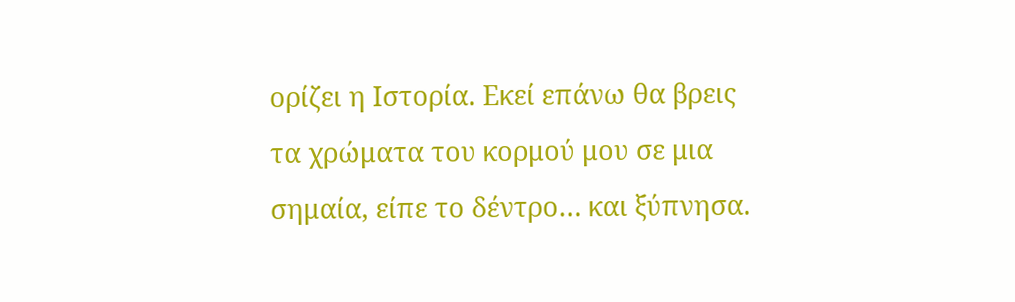ορίζει η Ιστορία. Εκεί επάνω θα βρεις τα χρώματα του κορμού μου σε μια σημαία, είπε το δέντρο… και ξύπνησα.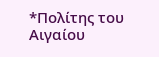*Πολίτης του Αιγαίου